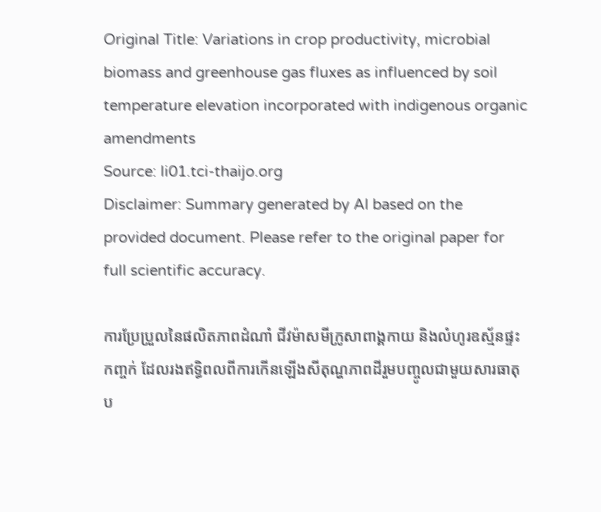Original Title: Variations in crop productivity, microbial biomass and greenhouse gas fluxes as influenced by soil temperature elevation incorporated with indigenous organic amendments
Source: li01.tci-thaijo.org
Disclaimer: Summary generated by AI based on the provided document. Please refer to the original paper for full scientific accuracy.

ការប្រែប្រួលនៃផលិតភាពដំណាំ ជីវម៉ាសមីក្រូសាពាង្គកាយ និងលំហូរឧស្ម័នផ្ទះកញ្ចក់ ដែលរងឥទ្ធិពលពីការកើនឡើងសីតុណ្ហភាពដីរួមបញ្ចូលជាមួយសារធាតុប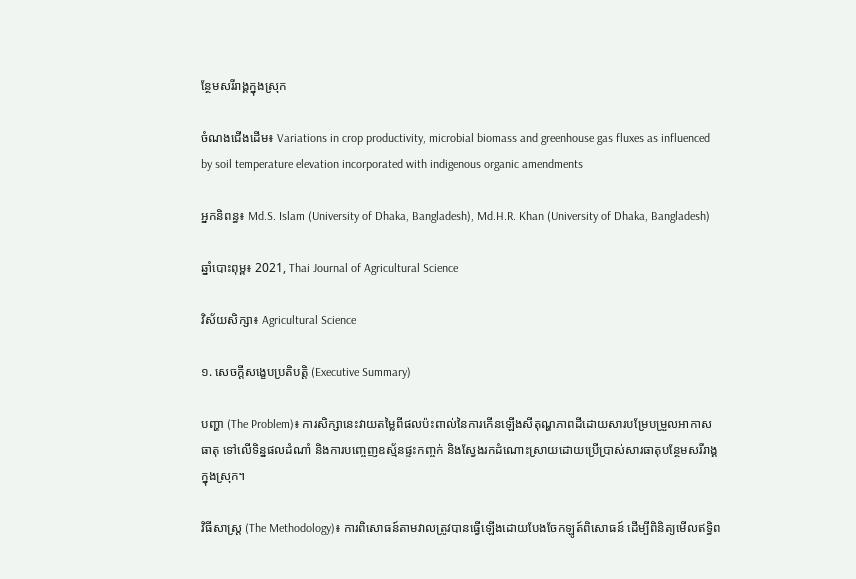ន្ថែមសរីរាង្គក្នុងស្រុក

ចំណងជើងដើម៖ Variations in crop productivity, microbial biomass and greenhouse gas fluxes as influenced by soil temperature elevation incorporated with indigenous organic amendments

អ្នកនិពន្ធ៖ Md.S. Islam (University of Dhaka, Bangladesh), Md.H.R. Khan (University of Dhaka, Bangladesh)

ឆ្នាំបោះពុម្ព៖ 2021, Thai Journal of Agricultural Science

វិស័យសិក្សា៖ Agricultural Science

១. សេចក្តីសង្ខេបប្រតិបត្តិ (Executive Summary)

បញ្ហា (The Problem)៖ ការសិក្សានេះវាយតម្លៃពីផលប៉ះពាល់នៃការកើនឡើងសីតុណ្ហភាពដីដោយសារបម្រែបម្រួលអាកាសធាតុ ទៅលើទិន្នផលដំណាំ និងការបញ្ចេញឧស្ម័នផ្ទះកញ្ចក់ និងស្វែងរកដំណោះស្រាយដោយប្រើប្រាស់សារធាតុបន្ថែមសរីរាង្គក្នុងស្រុក។

វិធីសាស្ត្រ (The Methodology)៖ ការពិសោធន៍តាមវាលត្រូវបានធ្វើឡើងដោយបែងចែកឡូត៍ពិសោធន៍ ដើម្បីពិនិត្យមើលឥទ្ធិព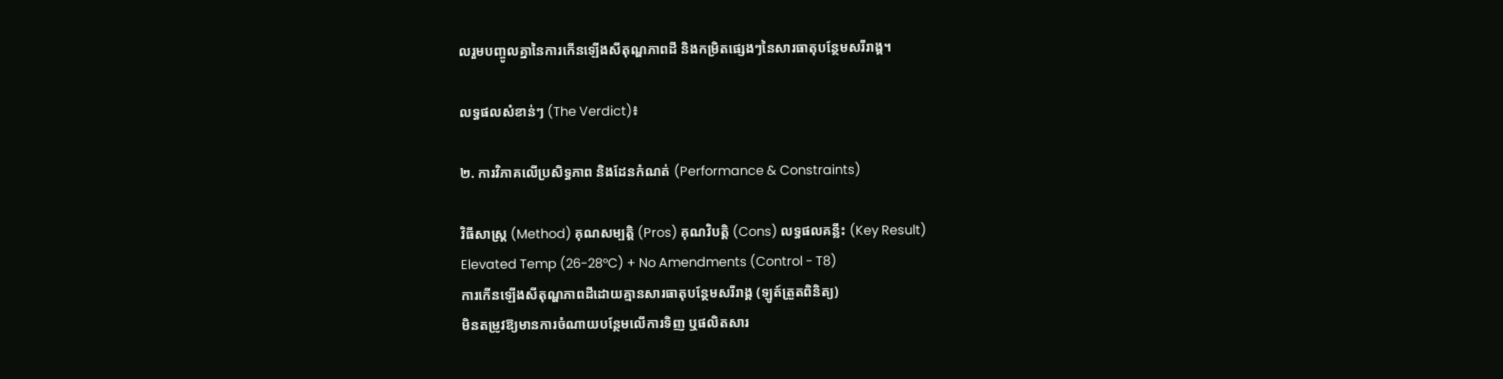លរួមបញ្ចូលគ្នានៃការកើនឡើងសីតុណ្ហភាពដី និងកម្រិតផ្សេងៗនៃសារធាតុបន្ថែមសរីរាង្គ។

លទ្ធផលសំខាន់ៗ (The Verdict)៖

២. ការវិភាគលើប្រសិទ្ធភាព និងដែនកំណត់ (Performance & Constraints)

វិធីសាស្ត្រ (Method) គុណសម្បត្តិ (Pros) គុណវិបត្តិ (Cons) លទ្ធផលគន្លឹះ (Key Result)
Elevated Temp (26-28°C) + No Amendments (Control - T8)
ការកើនឡើងសីតុណ្ហភាពដីដោយគ្មានសារធាតុបន្ថែមសរីរាង្គ (ឡូត៍ត្រួតពិនិត្យ)
មិនតម្រូវឱ្យមានការចំណាយបន្ថែមលើការទិញ ឬផលិតសារ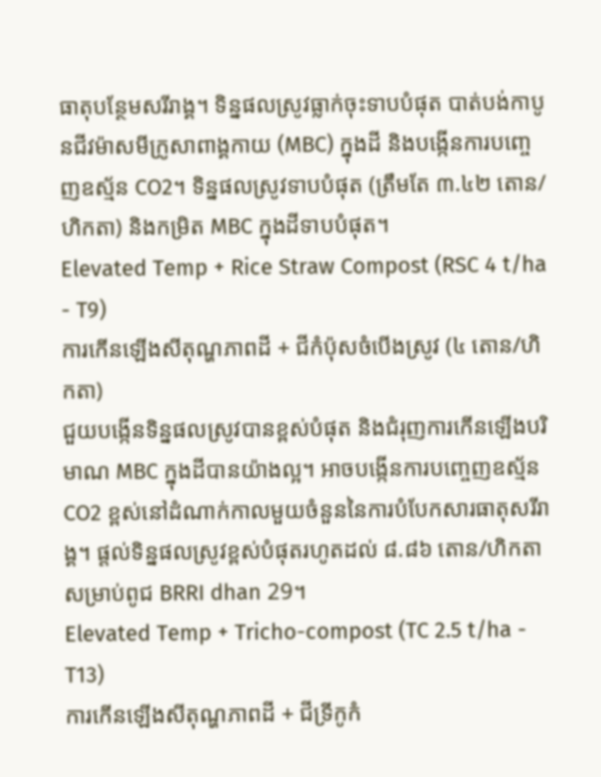ធាតុបន្ថែមសរីរាង្គ។ ទិន្នផលស្រូវធ្លាក់ចុះទាបបំផុត បាត់បង់កាបូនជីវម៉ាសមីក្រូសាពាង្គកាយ (MBC) ក្នុងដី និងបង្កើនការបញ្ចេញឧស្ម័ន CO2។ ទិន្នផលស្រូវទាបបំផុត (ត្រឹមតែ ៣.៤២ តោន/ហិកតា) និងកម្រិត MBC ក្នុងដីទាបបំផុត។
Elevated Temp + Rice Straw Compost (RSC 4 t/ha - T9)
ការកើនឡើងសីតុណ្ហភាពដី + ជីកំប៉ុសចំបើងស្រូវ (៤ តោន/ហិកតា)
ជួយបង្កើនទិន្នផលស្រូវបានខ្ពស់បំផុត និងជំរុញការកើនឡើងបរិមាណ MBC ក្នុងដីបានយ៉ាងល្អ។ អាចបង្កើនការបញ្ចេញឧស្ម័ន CO2 ខ្ពស់នៅដំណាក់កាលមួយចំនួននៃការបំបែកសារធាតុសរីរាង្គ។ ផ្តល់ទិន្នផលស្រូវខ្ពស់បំផុតរហូតដល់ ៨.៨៦ តោន/ហិកតា សម្រាប់ពូជ BRRI dhan 29។
Elevated Temp + Tricho-compost (TC 2.5 t/ha - T13)
ការកើនឡើងសីតុណ្ហភាពដី + ជីទ្រីកូកំ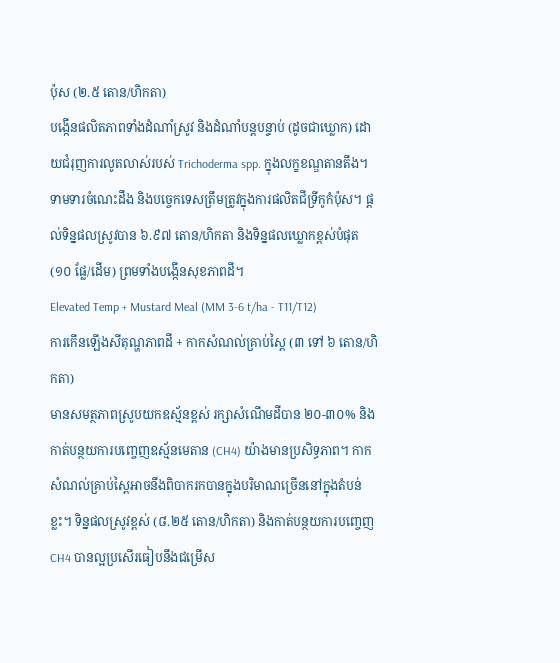ប៉ុស (២.៥ តោន/ហិកតា)
បង្កើនផលិតភាពទាំងដំណាំស្រូវ និងដំណាំបន្តបន្ទាប់ (ដូចជាឃ្លោក) ដោយជំរុញការលូតលាស់របស់ Trichoderma spp. ក្នុងលក្ខខណ្ឌតានតឹង។ ទាមទារចំណេះដឹង និងបច្ចេកទេសត្រឹមត្រូវក្នុងការផលិតជីទ្រីកូកំប៉ុស។ ផ្តល់ទិន្នផលស្រូវបាន ៦.៩៧ តោន/ហិកតា និងទិន្នផលឃ្លោកខ្ពស់បំផុត (១០ ផ្លែ/ដើម) ព្រមទាំងបង្កើនសុខភាពដី។
Elevated Temp + Mustard Meal (MM 3-6 t/ha - T11/T12)
ការកើនឡើងសីតុណ្ហភាពដី + កាកសំណល់គ្រាប់ស្ពៃ (៣ ទៅ ៦ តោន/ហិកតា)
មានសមត្ថភាពស្រូបយកឧស្ម័នខ្ពស់ រក្សាសំណើមដីបាន ២០-៣០% និងកាត់បន្ថយការបញ្ចេញឧស្ម័នមេតាន (CH4) យ៉ាងមានប្រសិទ្ធភាព។ កាកសំណល់គ្រាប់ស្ពៃអាចនឹងពិបាករកបានក្នុងបរិមាណច្រើននៅក្នុងតំបន់ខ្លះ។ ទិន្នផលស្រូវខ្ពស់ (៨.២៥ តោន/ហិកតា) និងកាត់បន្ថយការបញ្ចេញ CH4 បានល្អប្រសើរធៀបនឹងជម្រើស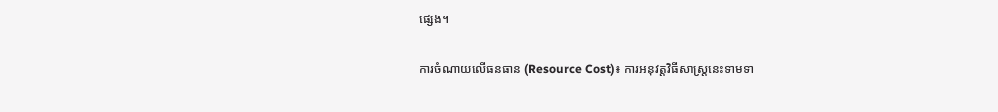ផ្សេង។

ការចំណាយលើធនធាន (Resource Cost)៖ ការអនុវត្តវិធីសាស្ត្រនេះទាមទា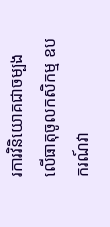រការវិនិយោគជាចម្បងលើធាតុចូលកសិកម្ម ឧបករណ៍វា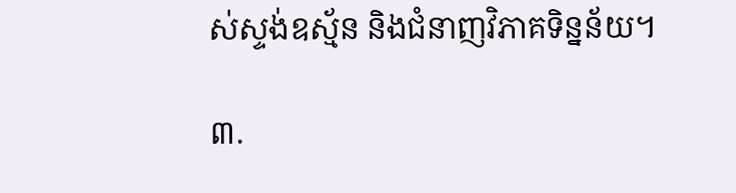ស់ស្ទង់ឧស្ម័ន និងជំនាញវិភាគទិន្នន័យ។

៣.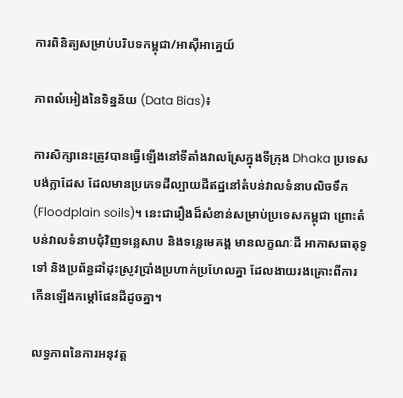ការពិនិត្យសម្រាប់បរិបទកម្ពុជា/អាស៊ីអាគ្នេយ៍

ភាពលំអៀងនៃទិន្នន័យ (Data Bias)៖

ការសិក្សានេះត្រូវបានធ្វើឡើងនៅទីតាំងវាលស្រែក្នុងទីក្រុង Dhaka ប្រទេសបង់ក្លាដែស ដែលមានប្រភេទដីល្បាយដីឥដ្ឋនៅតំបន់វាលទំនាបលិចទឹក (Floodplain soils)។ នេះជារឿងដ៏សំខាន់សម្រាប់ប្រទេសកម្ពុជា ព្រោះតំបន់វាលទំនាបជុំវិញទន្លេសាប និងទន្លេមេគង្គ មានលក្ខណៈដី អាកាសធាតុទូទៅ និងប្រព័ន្ធដាំដុះស្រូវប្រាំងប្រហាក់ប្រហែលគ្នា ដែលងាយរងគ្រោះពីការកើនឡើងកម្តៅផែនដីដូចគ្នា។

លទ្ធភាពនៃការអនុវត្ត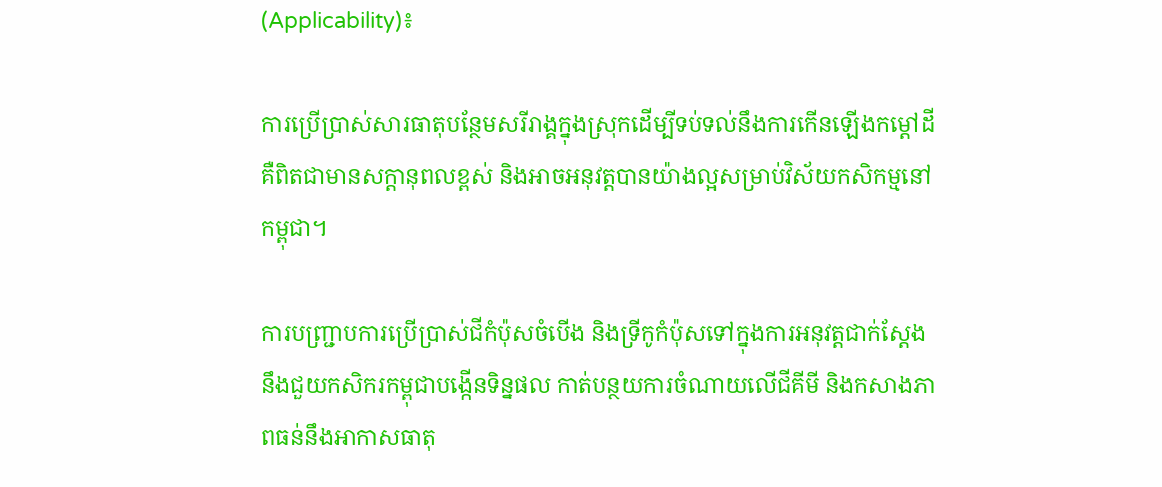(Applicability)៖

ការប្រើប្រាស់សារធាតុបន្ថែមសរីរាង្គក្នុងស្រុកដើម្បីទប់ទល់នឹងការកើនឡើងកម្តៅដី គឺពិតជាមានសក្តានុពលខ្ពស់ និងអាចអនុវត្តបានយ៉ាងល្អសម្រាប់វិស័យកសិកម្មនៅកម្ពុជា។

ការបញ្ជ្រាបការប្រើប្រាស់ជីកំប៉ុសចំបើង និងទ្រីកូកំប៉ុសទៅក្នុងការអនុវត្តជាក់ស្តែង នឹងជួយកសិករកម្ពុជាបង្កើនទិន្នផល កាត់បន្ថយការចំណាយលើជីគីមី និងកសាងភាពធន់នឹងអាកាសធាតុ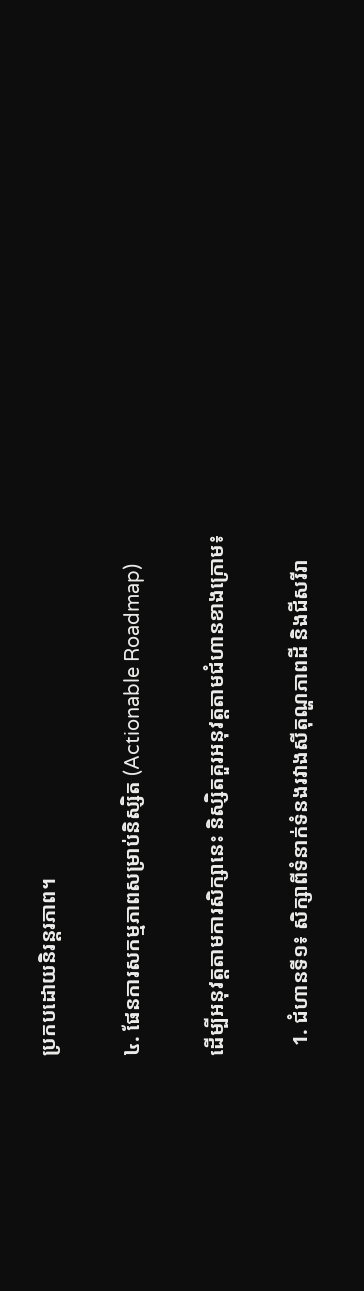ប្រកបដោយនិរន្តរភាព។

៤. ផែនការសកម្មភាពសម្រាប់និស្សិត (Actionable Roadmap)

ដើម្បីអនុវត្តតាមការសិក្សានេះ និស្សិតគួរអនុវត្តតាមជំហានខាងក្រោម៖

  1. ជំហានទី១៖ សិក្សាពីទំនាក់ទំនងរវាងសីតុណ្ហភាពដី និងជីសរីរា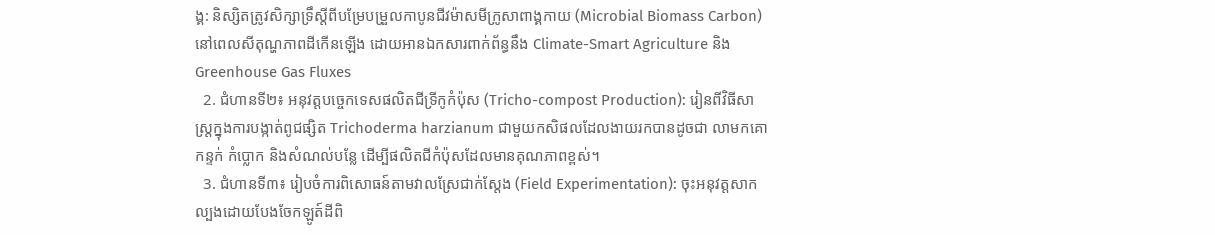ង្គ: និស្សិតត្រូវសិក្សាទ្រឹស្តីពីបម្រែបម្រួលកាបូនជីវម៉ាសមីក្រូសាពាង្គកាយ (Microbial Biomass Carbon) នៅពេលសីតុណ្ហភាពដីកើនឡើង ដោយអានឯកសារពាក់ព័ន្ធនឹង Climate-Smart Agriculture និង Greenhouse Gas Fluxes
  2. ជំហានទី២៖ អនុវត្តបច្ចេកទេសផលិតជីទ្រីកូកំប៉ុស (Tricho-compost Production): រៀនពីវិធីសាស្ត្រក្នុងការបង្កាត់ពូជផ្សិត Trichoderma harzianum ជាមួយកសិផលដែលងាយរកបានដូចជា លាមកគោ កន្ទក់ កំប្លោក និងសំណល់បន្លែ ដើម្បីផលិតជីកំប៉ុសដែលមានគុណភាពខ្ពស់។
  3. ជំហានទី៣៖ រៀបចំការពិសោធន៍តាមវាលស្រែជាក់ស្តែង (Field Experimentation): ចុះអនុវត្តសាកល្បងដោយបែងចែកឡូត៍ដីពិ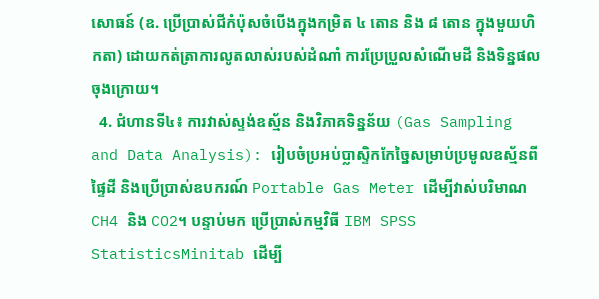សោធន៍ (ឧ. ប្រើប្រាស់ជីកំប៉ុសចំបើងក្នុងកម្រិត ៤ តោន និង ៨ តោន ក្នុងមួយហិកតា) ដោយកត់ត្រាការលូតលាស់របស់ដំណាំ ការប្រែប្រួលសំណើមដី និងទិន្នផលចុងក្រោយ។
  4. ជំហានទី៤៖ ការវាស់ស្ទង់ឧស្ម័ន និងវិភាគទិន្នន័យ (Gas Sampling and Data Analysis): រៀបចំប្រអប់ប្លាស្ទិកកែច្នៃសម្រាប់ប្រមូលឧស្ម័នពីផ្ទៃដី និងប្រើប្រាស់ឧបករណ៍ Portable Gas Meter ដើម្បីវាស់បរិមាណ CH4 និង CO2។ បន្ទាប់មក ប្រើប្រាស់កម្មវិធី IBM SPSS StatisticsMinitab ដើម្បី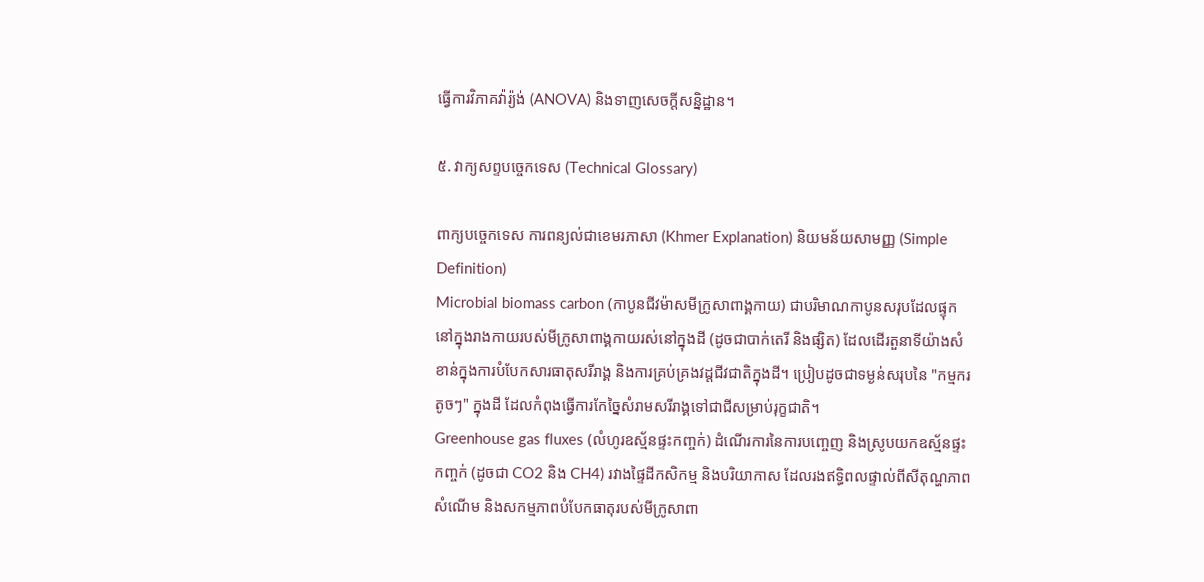ធ្វើការវិភាគវ៉ារ្យ៉ង់ (ANOVA) និងទាញសេចក្តីសន្និដ្ឋាន។

៥. វាក្យសព្ទបច្ចេកទេស (Technical Glossary)

ពាក្យបច្ចេកទេស ការពន្យល់ជាខេមរភាសា (Khmer Explanation) និយមន័យសាមញ្ញ (Simple Definition)
Microbial biomass carbon (កាបូនជីវម៉ាសមីក្រូសាពាង្គកាយ) ជាបរិមាណកាបូនសរុបដែលផ្ទុកនៅក្នុងរាងកាយរបស់មីក្រូសាពាង្គកាយរស់នៅក្នុងដី (ដូចជាបាក់តេរី និងផ្សិត) ដែលដើរតួនាទីយ៉ាងសំខាន់ក្នុងការបំបែកសារធាតុសរីរាង្គ និងការគ្រប់គ្រងវដ្តជីវជាតិក្នុងដី។ ប្រៀបដូចជាទម្ងន់សរុបនៃ "កម្មករតូចៗ" ក្នុងដី ដែលកំពុងធ្វើការកែច្នៃសំរាមសរីរាង្គទៅជាជីសម្រាប់រុក្ខជាតិ។
Greenhouse gas fluxes (លំហូរឧស្ម័នផ្ទះកញ្ចក់) ដំណើរការនៃការបញ្ចេញ និងស្រូបយកឧស្ម័នផ្ទះកញ្ចក់ (ដូចជា CO2 និង CH4) រវាងផ្ទៃដីកសិកម្ម និងបរិយាកាស ដែលរងឥទ្ធិពលផ្ទាល់ពីសីតុណ្ហភាព សំណើម និងសកម្មភាពបំបែកធាតុរបស់មីក្រូសាពា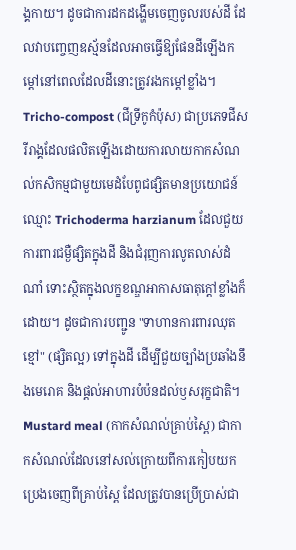ង្គកាយ។ ដូចជាការដកដង្ហើមចេញចូលរបស់ដី ដែលវាបញ្ចេញឧស្ម័នដែលអាចធ្វើឱ្យផែនដីឡើងកម្តៅនៅពេលដែលដីនោះត្រូវរងកម្តៅខ្លាំង។
Tricho-compost (ជីទ្រីកូកំប៉ុស) ជាប្រភេទជីសរីរាង្គដែលផលិតឡើងដោយការលាយកាកសំណល់កសិកម្មជាមួយមេដំបែពូជផ្សិតមានប្រយោជន៍ឈ្មោះ Trichoderma harzianum ដែលជួយការពារជម្ងឺផ្សិតក្នុងដី និងជំរុញការលូតលាស់ដំណាំ ទោះស្ថិតក្នុងលក្ខខណ្ឌអាកាសធាតុក្តៅខ្លាំងក៏ដោយ។ ដូចជាការបញ្ជូន "ទាហានការពារឈុតខ្មៅ" (ផ្សិតល្អ) ទៅក្នុងដី ដើម្បីជួយច្បាំងប្រឆាំងនឹងមេរោគ និងផ្តល់អាហារបំប៉នដល់ឫសរុក្ខជាតិ។
Mustard meal (កាកសំណល់គ្រាប់ស្ពៃ) ជាកាកសំណល់ដែលនៅសល់ក្រោយពីការកៀបយកប្រេងចេញពីគ្រាប់ស្ពៃ ដែលត្រូវបានប្រើប្រាស់ជា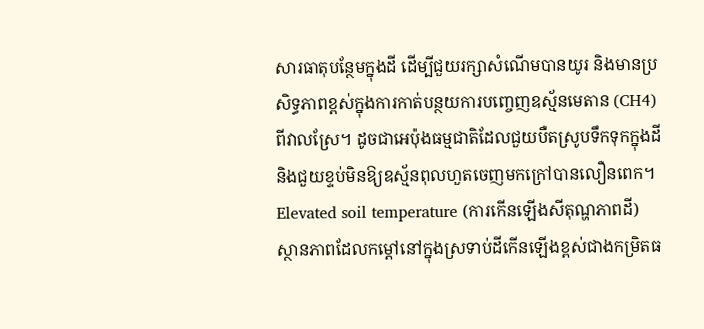សារធាតុបន្ថែមក្នុងដី ដើម្បីជួយរក្សាសំណើមបានយូរ និងមានប្រសិទ្ធភាពខ្ពស់ក្នុងការកាត់បន្ថយការបញ្ចេញឧស្ម័នមេតាន (CH4) ពីវាលស្រែ។ ដូចជាអេប៉ុងធម្មជាតិដែលជួយបឺតស្រូបទឹកទុកក្នុងដី និងជួយខ្ទប់មិនឱ្យឧស្ម័នពុលហួតចេញមកក្រៅបានលឿនពេក។
Elevated soil temperature (ការកើនឡើងសីតុណ្ហភាពដី) ស្ថានភាពដែលកម្តៅនៅក្នុងស្រទាប់ដីកើនឡើងខ្ពស់ជាងកម្រិតធ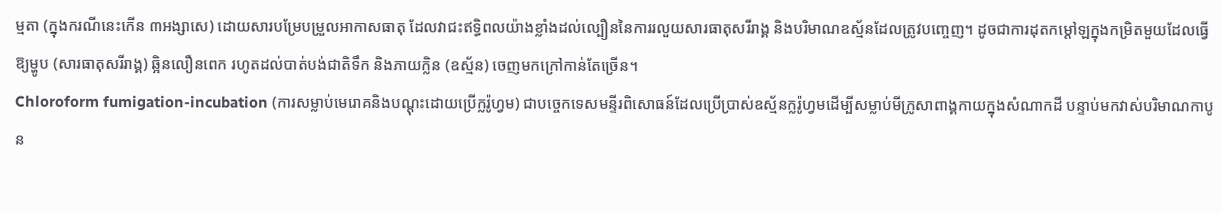ម្មតា (ក្នុងករណីនេះកើន ៣អង្សាសេ) ដោយសារបម្រែបម្រួលអាកាសធាតុ ដែលវាជះឥទ្ធិពលយ៉ាងខ្លាំងដល់ល្បឿននៃការរលួយសារធាតុសរីរាង្គ និងបរិមាណឧស្ម័នដែលត្រូវបញ្ចេញ។ ដូចជាការដុតកម្តៅឡក្នុងកម្រិតមួយដែលធ្វើឱ្យម្ហូប (សារធាតុសរីរាង្គ) ឆ្អិនលឿនពេក រហូតដល់បាត់បង់ជាតិទឹក និងភាយក្លិន (ឧស្ម័ន) ចេញមកក្រៅកាន់តែច្រើន។
Chloroform fumigation-incubation (ការសម្លាប់មេរោគនិងបណ្តុះដោយប្រើក្លរ៉ូហ្វម) ជាបច្ចេកទេសមន្ទីរពិសោធន៍ដែលប្រើប្រាស់ឧស្ម័នក្លរ៉ូហ្វមដើម្បីសម្លាប់មីក្រូសាពាង្គកាយក្នុងសំណាកដី បន្ទាប់មកវាស់បរិមាណកាបូន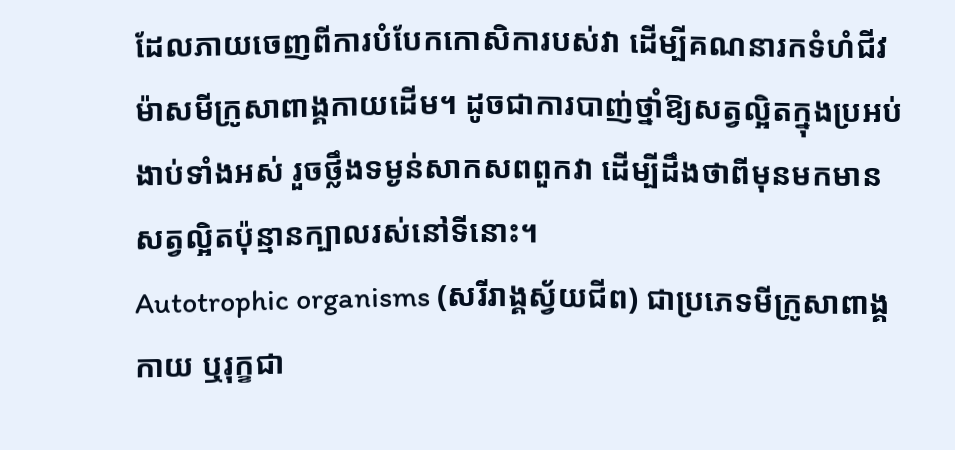ដែលភាយចេញពីការបំបែកកោសិការបស់វា ដើម្បីគណនារកទំហំជីវម៉ាសមីក្រូសាពាង្គកាយដើម។ ដូចជាការបាញ់ថ្នាំឱ្យសត្វល្អិតក្នុងប្រអប់ងាប់ទាំងអស់ រួចថ្លឹងទម្ងន់សាកសពពួកវា ដើម្បីដឹងថាពីមុនមកមានសត្វល្អិតប៉ុន្មានក្បាលរស់នៅទីនោះ។
Autotrophic organisms (សរីរាង្គស្វ័យជីព) ជាប្រភេទមីក្រូសាពាង្គកាយ ឬរុក្ខជា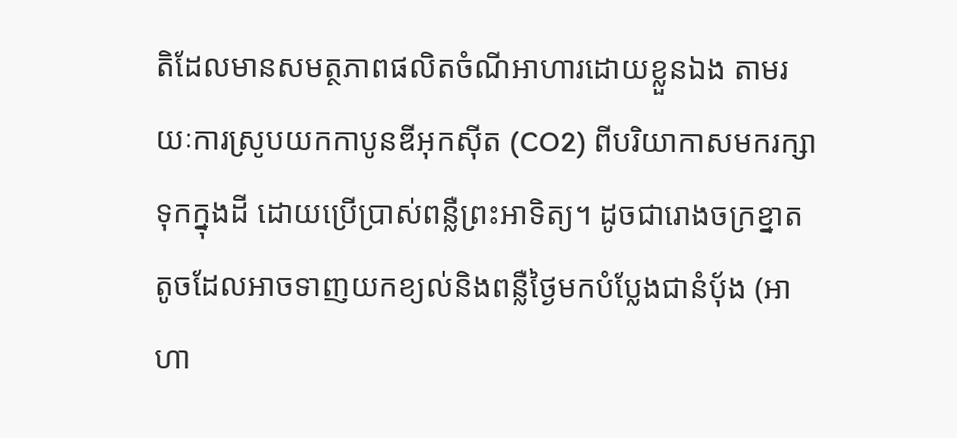តិដែលមានសមត្ថភាពផលិតចំណីអាហារដោយខ្លួនឯង តាមរយៈការស្រូបយកកាបូនឌីអុកស៊ីត (CO2) ពីបរិយាកាសមករក្សាទុកក្នុងដី ដោយប្រើប្រាស់ពន្លឺព្រះអាទិត្យ។ ដូចជារោងចក្រខ្នាតតូចដែលអាចទាញយកខ្យល់និងពន្លឺថ្ងៃមកបំប្លែងជានំប៉័ង (អាហា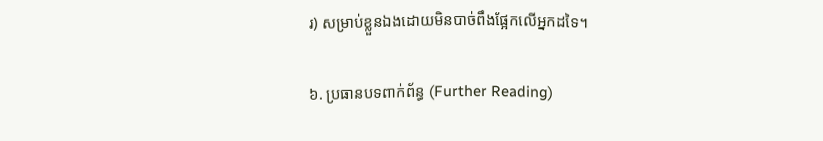រ) សម្រាប់ខ្លួនឯងដោយមិនបាច់ពឹងផ្អែកលើអ្នកដទៃ។

៦. ប្រធានបទពាក់ព័ន្ធ (Further Reading)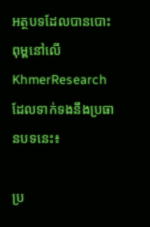អត្ថបទដែលបានបោះពុម្ពនៅលើ KhmerResearch ដែលទាក់ទងនឹងប្រធានបទនេះ៖

ប្រ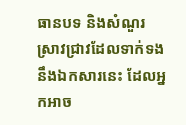ធានបទ និងសំណួរស្រាវជ្រាវដែលទាក់ទងនឹងឯកសារនេះ ដែលអ្នកអាច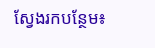ស្វែងរកបន្ថែម៖